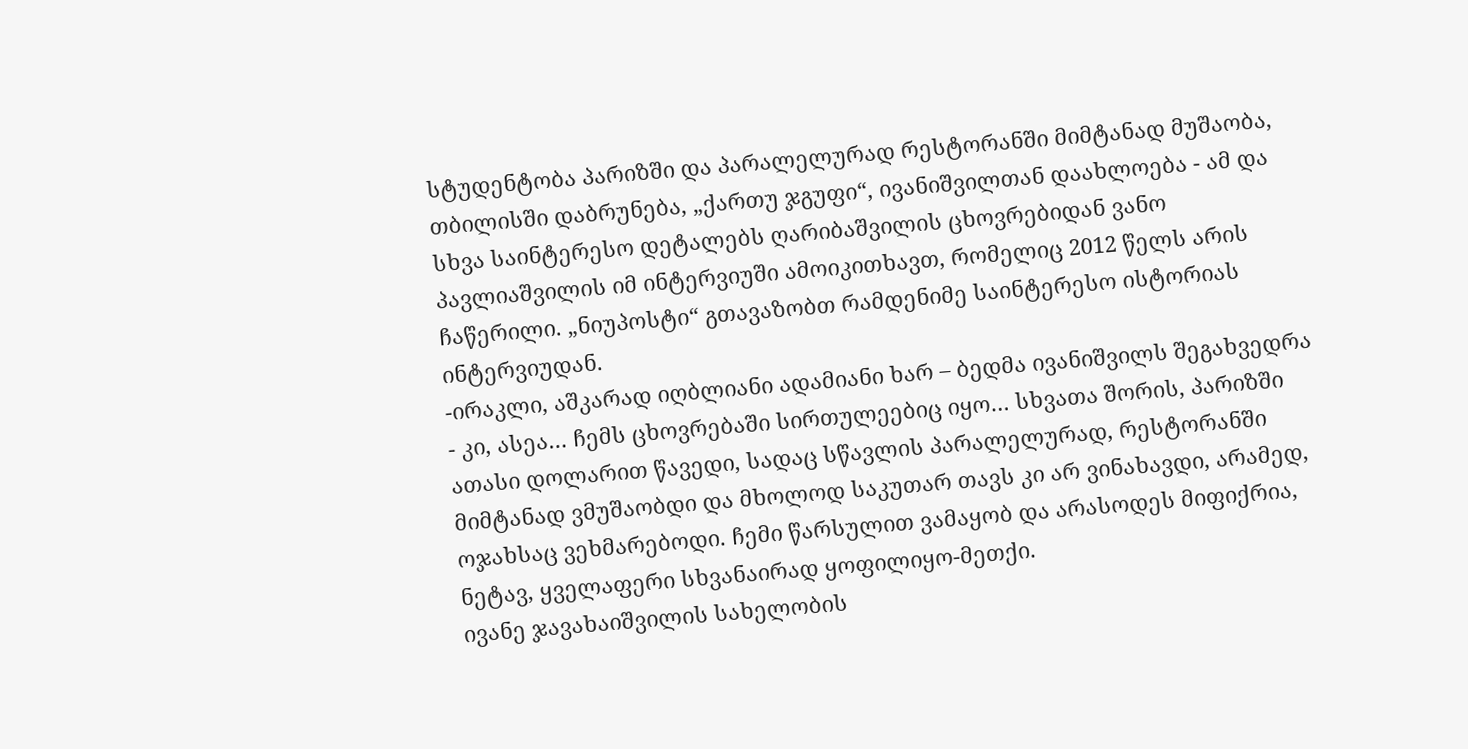სტუდენტობა პარიზში და პარალელურად რესტორანში მიმტანად მუშაობა, თბილისში დაბრუნება, „ქართუ ჯგუფი“, ივანიშვილთან დაახლოება - ამ და სხვა საინტერესო დეტალებს ღარიბაშვილის ცხოვრებიდან ვანო პავლიაშვილის იმ ინტერვიუში ამოიკითხავთ, რომელიც 2012 წელს არის ჩაწერილი. „ნიუპოსტი“ გთავაზობთ რამდენიმე საინტერესო ისტორიას ინტერვიუდან.
-ირაკლი, აშკარად იღბლიანი ადამიანი ხარ – ბედმა ივანიშვილს შეგახვედრა
- კი, ასეა… ჩემს ცხოვრებაში სირთულეებიც იყო… სხვათა შორის, პარიზში ათასი დოლარით წავედი, სადაც სწავლის პარალელურად, რესტორანში მიმტანად ვმუშაობდი და მხოლოდ საკუთარ თავს კი არ ვინახავდი, არამედ, ოჯახსაც ვეხმარებოდი. ჩემი წარსულით ვამაყობ და არასოდეს მიფიქრია, ნეტავ, ყველაფერი სხვანაირად ყოფილიყო-მეთქი.
ივანე ჯავახაიშვილის სახელობის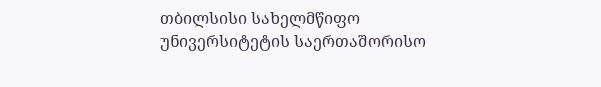თბილსისი სახელმწიფო უნივერსიტეტის საერთაშორისო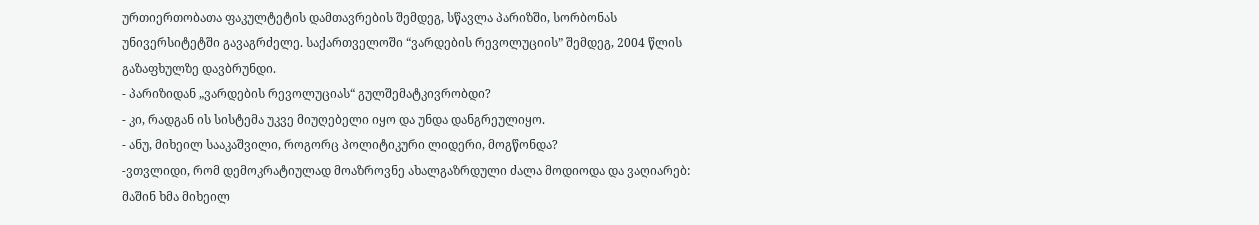ურთიერთობათა ფაკულტეტის დამთავრების შემდეგ, სწავლა პარიზში, სორბონას უნივერსიტეტში გავაგრძელე. საქართველოში “ვარდების რევოლუციის” შემდეგ, 2004 წლის გაზაფხულზე დავბრუნდი.
- პარიზიდან „ვარდების რევოლუციას“ გულშემატკივრობდი?
- კი, რადგან ის სისტემა უკვე მიუღებელი იყო და უნდა დანგრეულიყო.
- ანუ, მიხეილ სააკაშვილი, როგორც პოლიტიკური ლიდერი, მოგწონდა?
-ვთვლიდი, რომ დემოკრატიულად მოაზროვნე ახალგაზრდული ძალა მოდიოდა და ვაღიარებ: მაშინ ხმა მიხეილ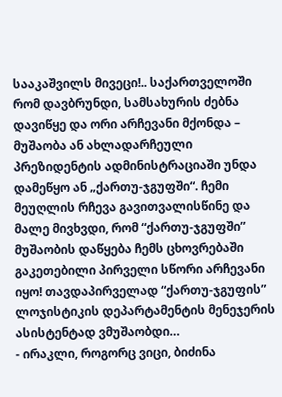სააკაშვილს მივეცი!.. საქართველოში რომ დავბრუნდი, სამსახურის ძებნა დავიწყე და ორი არჩევანი მქონდა – მუშაობა ან ახლადარჩეული პრეზიდენტის ადმინისტრაციაში უნდა დამეწყო ან „ქართუ-ჯგუფში“. ჩემი მეუღლის რჩევა გავითვალისწინე და მალე მივხვდი, რომ “ქართუ-ჯგუფში” მუშაობის დაწყება ჩემს ცხოვრებაში გაკეთებილი პირველი სწორი არჩევანი იყო! თავდაპირველად “ქართუ-ჯგუფის” ლოჯისტიკის დეპარტამენტის მენეჯერის ასისტენტად ვმუშაობდი…
- ირაკლი, როგორც ვიცი, ბიძინა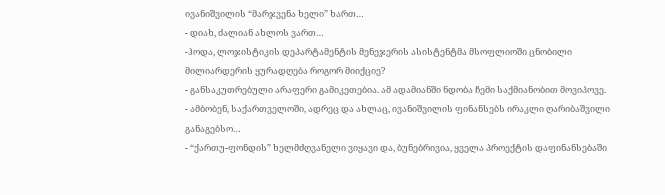ივანიშვილის “მარჯვენა ხელი” ხართ…
- დიახ, ძალიან ახლოს ვართ…
-ჰოდა, ლოჯისტიკის დეპარტამენტის მენეჯერის ასისტენტმა მსოფლიოში ცნობილი მილიარდერის ყურადღება როგორ მიიქციე?
- განსაკუთრებული არაფერი გამიკეთებია. ამ ადამიანში ნდობა ჩემი საქმიანობით მოვიპოვე.
- ამბობენ, საქართველოში, ადრეც და ახლაც, ივანიშვილის ფინანსებს ირაკლი ღარიბაშვილი განაგებსო…
- “ქართუ-ფონდის” ხელმძღვანელი ვიყავი და, ბუნებრივია, ყველა პროექტის დაფინანსებაში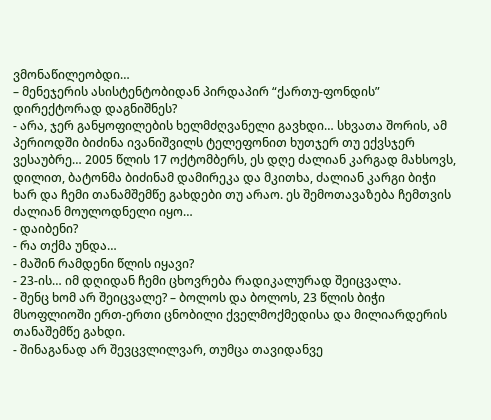ვმონაწილეობდი…
– მენეჯერის ასისტენტობიდან პირდაპირ “ქართუ-ფონდის” დირექტორად დაგნიშნეს?
- არა, ჯერ განყოფილების ხელმძღვანელი გავხდი… სხვათა შორის, ამ პერიოდში ბიძინა ივანიშვილს ტელეფონით ხუთჯერ თუ ექვსჯერ ვესაუბრე… 2005 წლის 17 ოქტომბერს, ეს დღე ძალიან კარგად მახსოვს, დილით, ბატონმა ბიძინამ დამირეკა და მკითხა, ძალიან კარგი ბიჭი ხარ და ჩემი თანამშემწე გახდები თუ არაო. ეს შემოთავაზება ჩემთვის ძალიან მოულოდნელი იყო…
- დაიბენი?
- რა თქმა უნდა…
- მაშინ რამდენი წლის იყავი?
- 23-ის… იმ დღიდან ჩემი ცხოვრება რადიკალურად შეიცვალა.
- შენც ხომ არ შეიცვალე? – ბოლოს და ბოლოს, 23 წლის ბიჭი მსოფლიოში ერთ-ერთი ცნობილი ქველმოქმედისა და მილიარდერის თანაშემწე გახდი.
- შინაგანად არ შევცვლილვარ, თუმცა თავიდანვე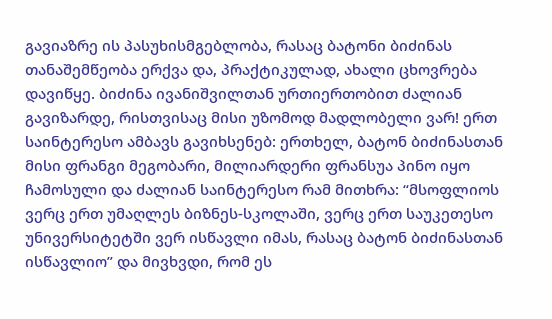გავიაზრე ის პასუხისმგებლობა, რასაც ბატონი ბიძინას თანაშემწეობა ერქვა და, პრაქტიკულად, ახალი ცხოვრება დავიწყე. ბიძინა ივანიშვილთან ურთიერთობით ძალიან გავიზარდე, რისთვისაც მისი უზომოდ მადლობელი ვარ! ერთ საინტერესო ამბავს გავიხსენებ: ერთხელ, ბატონ ბიძინასთან მისი ფრანგი მეგობარი, მილიარდერი ფრანსუა პინო იყო ჩამოსული და ძალიან საინტერესო რამ მითხრა: “მსოფლიოს ვერც ერთ უმაღლეს ბიზნეს-სკოლაში, ვერც ერთ საუკეთესო უნივერსიტეტში ვერ ისწავლი იმას, რასაც ბატონ ბიძინასთან ისწავლიო” და მივხვდი, რომ ეს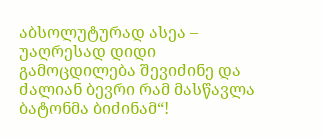აბსოლუტურად ასეა – უაღრესად დიდი გამოცდილება შევიძინე და ძალიან ბევრი რამ მასწავლა ბატონმა ბიძინამ“!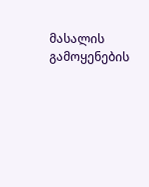მასალის გამოყენების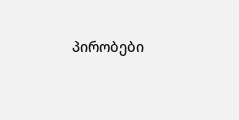პირობები